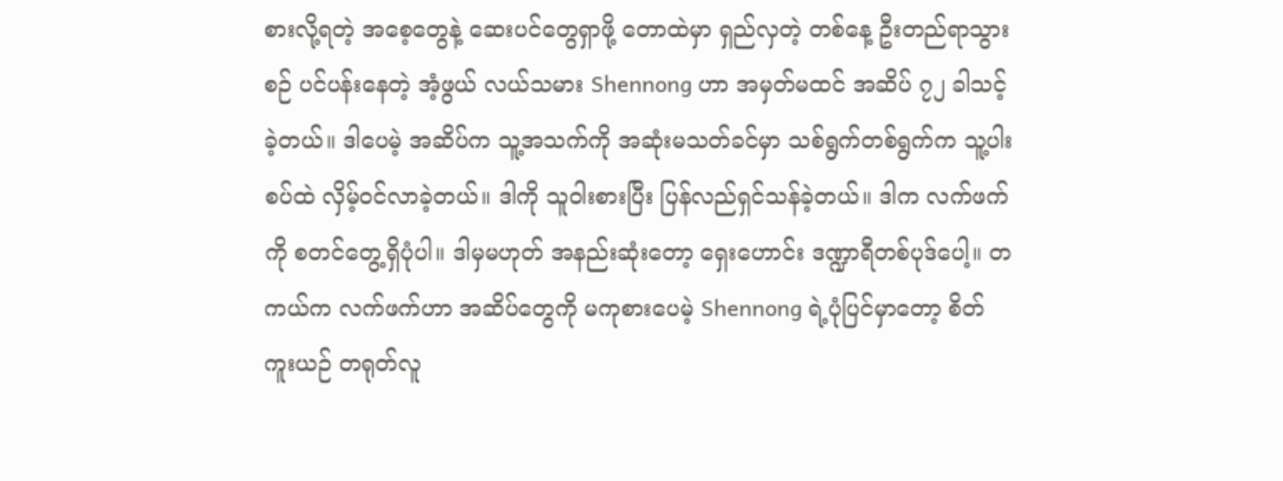စားလို့ရတဲ့ အစေ့တွေနဲ့ ဆေးပင်တွေရှာဖို့ တောထဲမှာ ရှည်လှတဲ့ တစ်နေ့ ဦးတည်ရာသွားစဉ် ပင်ပန်းနေတဲ့ အံ့ဖွယ် လယ်သမား Shennong ဟာ အမှတ်မထင် အဆိပ် ၇၂ ခါသင့်ခဲ့တယ်။ ဒါပေမဲ့ အဆိပ်က သူ့အသက်ကို အဆုံးမသတ်ခင်မှာ သစ်ရွက်တစ်ရွက်က သူ့ပါးစပ်ထဲ လှိမ့်ဝင်လာခဲ့တယ်။ ဒါကို သူဝါးစားပြီး ပြန်လည်ရှင်သန်ခဲ့တယ်။ ဒါက လက်ဖက်ကို စတင်တွေ့ရှိပုံပါ။ ဒါမှမဟုတ် အနည်းဆုံးတော့ ရှေးဟောင်း ဒဏ္ဍာရီတစ်ပုဒ်ပေါ့။ တကယ်က လက်ဖက်ဟာ အဆိပ်တွေကို မကုစားပေမဲ့ Shennong ရဲ့ပုံပြင်မှာတော့ စိတ်ကူးယဉ် တရုတ်လူ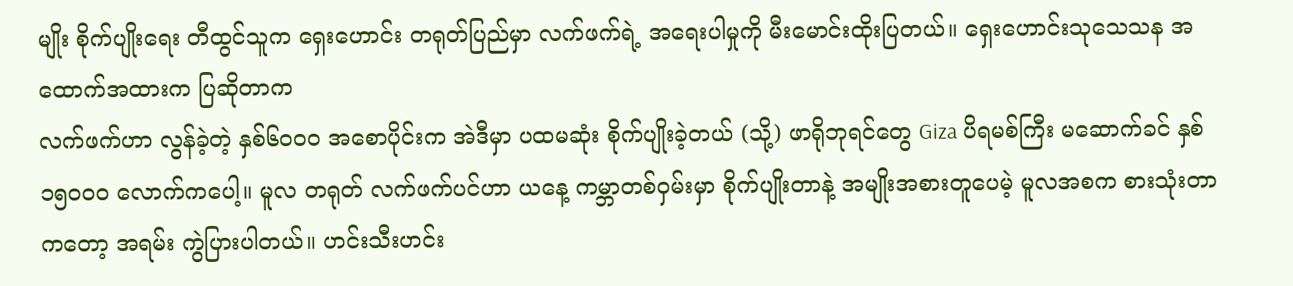မျိုး စိုက်ပျိုးရေး တီထွင်သူက ရှေးဟောင်း တရုတ်ပြည်မှာ လက်ဖက်ရဲ့ အရေးပါမှုကို မီးမောင်းထိုးပြတယ်။ ရှေးဟောင်းသုသေသန အထောက်အထားက ပြဆိုတာက
လက်ဖက်ဟာ လွန်ခဲ့တဲ့ နှစ်၆၀၀၀ အစောပိုင်းက အဲဒီမှာ ပထမဆုံး စိုက်ပျိုးခဲ့တယ် (သို့) ဖာရိုဘုရင်တွေ Giza ပိရမစ်ကြီး မဆောက်ခင် နှစ် ၁၅၀၀၀ လောက်ကပေါ့။ မူလ တရုတ် လက်ဖက်ပင်ဟာ ယနေ့ ကမ္ဘာတစ်ဝှမ်းမှာ စိုက်ပျိုးတာနဲ့ အမျိုးအစားတူပေမဲ့ မူလအစက စားသုံးတာကတော့ အရမ်း ကွဲပြားပါတယ်။ ဟင်းသီးဟင်း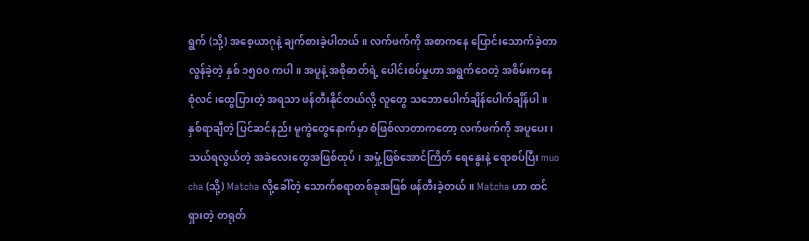ရွက် (သို့) အစေ့ယာဂုနဲ့ ချက်စားခဲ့ပါတယ်။ လက်ဖက်ကို အစာကနေ ပြောင်းသောက်ခဲ့တာ လွန်ခဲ့တဲ့ နှစ် ၁၅၀၀ ကပါ။ အပူနဲ့ အစိုဓာတ်ရဲ့ ပေါင်းစပ်မှုဟာ အရွက်ဝေတဲ့ အစိမ်းကနေ စုံလင်၊ထွေပြားတဲ့ အရသာ ဖန်တီးနိုင်တယ်လို့ လူတွေ သဘောပေါက်ချိန်ပေါက်ချိန်ပါ။ နှစ်ရာချီတဲ့ ပြင်ဆင်နည်း မူကွဲတွေနောက်မှာ စံဖြစ်လာတာကတော့ လက်ဖက်ကို အပူပေး၊ သယ်ရလွယ်တဲ့ အခဲလေးတွေအဖြစ်ထုပ်၊ အမှုံ့ဖြစ်အောင်ကြိတ် ရေနွေးနဲ့ ရောစပ်ပြီး muo cha (သို့) Matcha လို့ခေါ်တဲ့ သောက်စရာတစ်ခုအဖြစ် ဖန်တီးခဲ့တယ်။ Matcha ဟာ ထင်ရှားတဲ့ တရုတ်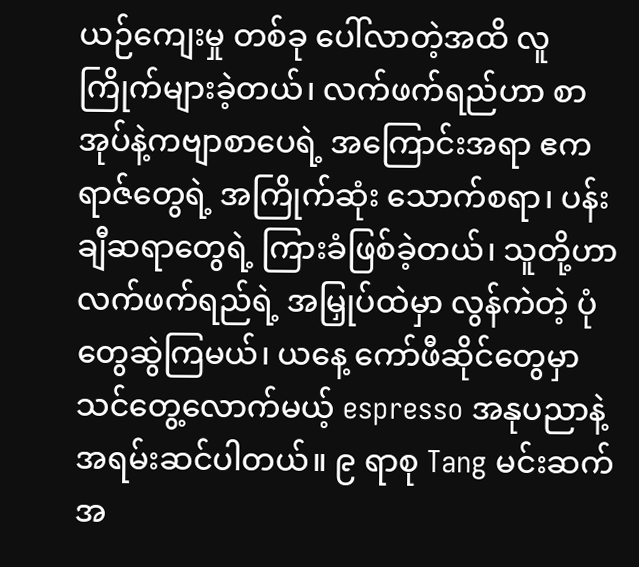ယဉ်ကျေးမှု တစ်ခု ပေါ်လာတဲ့အထိ လူကြိုက်များခဲ့တယ်၊ လက်ဖက်ရည်ဟာ စာအုပ်နဲ့ကဗျာစာပေရဲ့ အကြောင်းအရာ ဧကရာဇ်တွေရဲ့ အကြိုက်ဆုံး သောက်စရာ၊ ပန်းချီဆရာတွေရဲ့ ကြားခံဖြစ်ခဲ့တယ်၊ သူတို့ဟာ လက်ဖက်ရည်ရဲ့ အမြှုပ်ထဲမှာ လွန်ကဲတဲ့ ပုံတွေဆွဲကြမယ်၊ ယနေ့ ကော်ဖီဆိုင်တွေမှာ သင်တွေ့လောက်မယ့် espresso အနုပညာနဲ့ အရမ်းဆင်ပါတယ်။ ၉ ရာစု Tang မင်းဆက်အ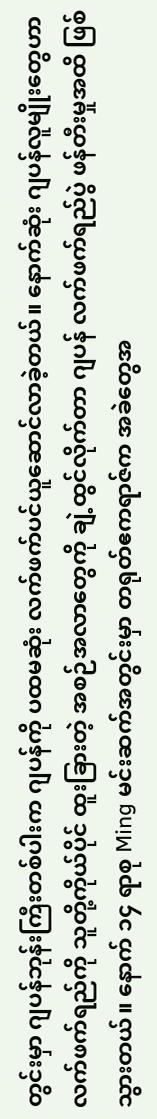တွင်းမှာ ဂျပန်ဘုန်းကြီးတစ်ပါးက ဂျပန်ကို ပထမဆုံး လက်ဖက်ပင်ယူဆောင်လာခဲ့တယ်။ နောက်ဆုံး ဂျပန်လူမျိုးတွေဟာ လက်ဖက်ရည်ကို သူတို့ကိုယ်ပိုင် ထူးခြားတဲ့ အစဉ်အလာတွေကို ချဲ့ထွင်လိုက်တာ ဂျပန် လက်ဖက်ရည်ပွဲ ဖန်တီးမှုအထိ ဖြစ်သွားတယ်။ နောက် ၁၄ ရာစု Ming မင်းဆက်အတွင်းမှာ တရုတ်ဧကရာဇ်က အခဲတွေအ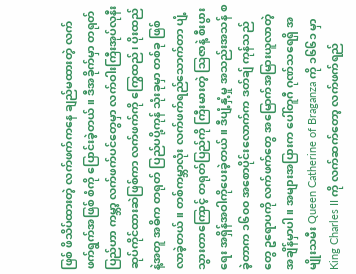ဖြစ် ဖိသိပ်ထားတဲ့ လက်ဖက်ကနေ ချည်မထားတဲ့ လက်ဖက်ရွက်အဖြစ် စံကို ပြောင်းခဲ့တယ်။ ဒီအခိုက်မှာ တရုတ်ပြည်ဟာ ကမ္ဘာ့ လက်ဖက်ပင်တွေမှာ လက်ဝါးကြီးအုပ်လုနီး ဆုပ်ကိုင်ထားဆဲဖြစ်ကာ လက်ဖက်ကို ကြွေထည်၊ ပိုးထည်နဲ့အတူ အဓိက တရုတ် ပြည်ပပို့ကုန် သုံးခုမှာ တစ်ခု ဖြစ်လာခဲ့တယ်။ တစ်ကမ္ဘာလုံး လက်ဖက်ရည်သောက်တာ ပျံ့သွားတာကြောင့် တရုတ်ပြည်ကို ကြီးမားတဲ့ ဩဇာနဲ့ စီးပွားရေး အရှိန်အဝါကိုပေးခဲ့တယ်။ ဒီပျံ့နှံ့မှု အသည်းအသန် စခဲ့တာက ၁၆၀၀ အစောပိုင်းလောက်က ဒတ်ချ် ကုန်သည်တွေ ဥရောပကို လက်ဖက်တွေ အမြောက်အမြားယူလာတဲ့ အချိန်မှာပါ။ အများအပြားက ပေါ်တူဂီ ဂုဏ်သရေရှိ အမျိုးသမီး Queen Catherine of Braganza ကို ၁၆၆၁ မှာ King Charles II ကို လက်ဆက်တော့ လက်ဖက်ရည်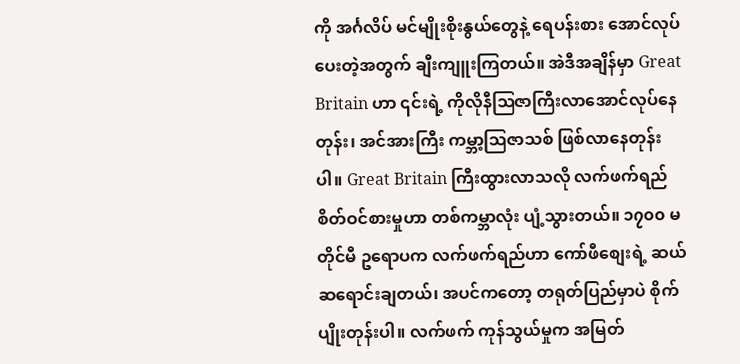ကို အင်္ဂလိပ် မင်မျိုးစိုးနွယ်တွေနဲ့ ရေပန်းစား အောင်လုပ်ပေးတဲ့အတွက် ချီးကျူးကြတယ်။ အဲဒီအချိန်မှာ Great Britain ဟာ ၎င်းရဲ့ ကိုလိုနီဩဇာကြီးလာအောင်လုပ်နေတုန်း၊ အင်အားကြီး ကမ္ဘာ့ဩဇာသစ် ဖြစ်လာနေတုန်းပါ။ Great Britain ကြီးထွားလာသလို လက်ဖက်ရည် စိတ်ဝင်စားမှုဟာ တစ်ကမ္ဘာလုံး ပျံ့သွားတယ်။ ၁၇၀၀ မတိုင်မီ ဥရောပက လက်ဖက်ရည်ဟာ ကော်ဖီစျေးရဲ့ ဆယ်ဆရောင်းချတယ်၊ အပင်ကတော့ တရုတ်ပြည်မှာပဲ စိုက်ပျိုးတုန်းပါ။ လက်ဖက် ကုန်သွယ်မှုက အမြတ်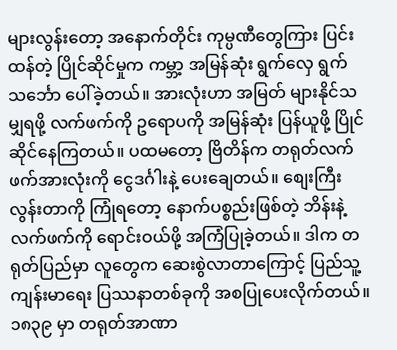များလွန်းတော့ အနောက်တိုင်း ကုမ္ပဏီတွေကြား ပြင်းထန်တဲ့ ပြိုင်ဆိုင်မှုက ကမ္ဘာ့ အမြန်ဆုံး ရွက်လှေ ရွက်သင်္ဘော ပေါ်ခဲ့တယ်။ အားလုံးဟာ အမြတ် များနိုင်သမျှရဖို့ လက်ဖက်ကို ဥရောပကို အမြန်ဆုံး ပြန်ယူဖို့ ပြိုင်ဆိုင်နေကြတယ်။ ပထမတော့ ဗြိတိန်က တရုတ်လက်ဖက်အားလုံးကို ငွေဒင်္ဂါးနဲ့ ပေးချေတယ်။ စျေးကြီးလွန်းတာကို ကြုံရတော့ နောက်ပစ္စည်းဖြစ်တဲ့ ဘိန်းနဲ့ လက်ဖက်ကို ရောင်းဝယ်ဖို့ အကြံပြုခဲ့တယ်။ ဒါက တရုတ်ပြည်မှာ လူတွေက ဆေးစွဲလာတာကြောင့် ပြည်သူ့ကျန်းမာရေး ပြဿနာတစ်ခုကို အစပြုပေးလိုက်တယ်။ ၁၈၃၉ မှာ တရုတ်အာဏာ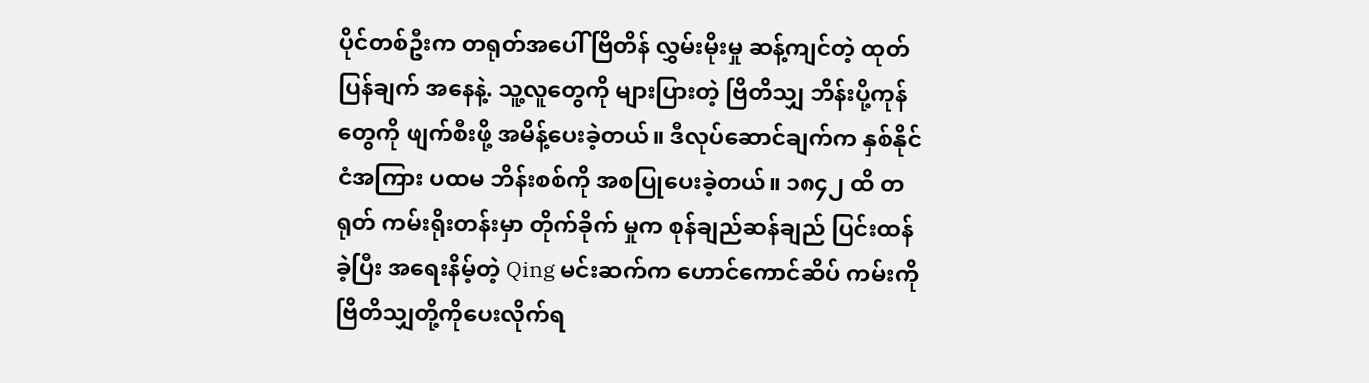ပိုင်တစ်ဦးက တရုတ်အပေါ် ဗြိတိန် လွှမ်းမိုးမှု ဆန့်ကျင်တဲ့ ထုတ်ပြန်ချက် အနေနဲ့. သူ့လူတွေကို များပြားတဲ့ ဗြိတိသျှ ဘိန်းပို့ကုန်တွေကို ဖျက်စီးဖို့ အမိန့်ပေးခဲ့တယ်။ ဒီလုပ်ဆောင်ချက်က နှစ်နိုင်ငံအကြား ပထမ ဘိန်းစစ်ကို အစပြုပေးခဲ့တယ်။ ၁၈၄၂ ထိ တရုတ် ကမ်းရိုးတန်းမှာ တိုက်ခိုက် မှုက စုန်ချည်ဆန်ချည် ပြင်းထန်ခဲ့ပြီး အရေးနိမ့်တဲ့ Qing မင်းဆက်က ဟောင်ကောင်ဆိပ် ကမ်းကို ဗြိတိသျှတို့ကိုပေးလိုက်ရ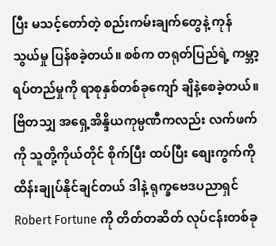ပြီး မသင့်တော်တဲ့ စည်းကမ်းချက်တွေနဲ့ ကုန်သွယ်မှု ပြန်စခဲ့တယ်။ စစ်က တရုတ်ပြည်ရဲ့ ကမ္ဘာ့ ရပ်တည်မှုကို ရာစုနှစ်တစ်ခုကျော် ချိနဲ့စေခဲ့တယ်။ ဗြိတသျှ အရှေ့အိန္ဒိယကုမ္ပဏီကလည်း လက်ဖက်ကို သူတို့ကိုယ်တိုင် စိုက်ပြီး ထပ်ပြီး စျေးကွက်ကို ထိန်းချုပ်နိုင်ချင်တယ် ဒါနဲ့ ရုက္ခဗေဒပညာရှင် Robert Fortune ကို တိတ်တဆိတ် လုပ်ငန်းတစ်ခု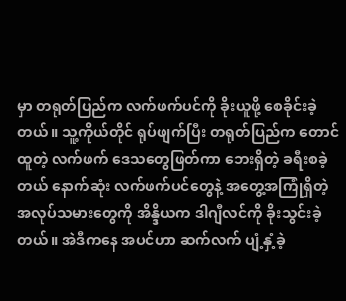မှာ တရုတ်ပြည်က လက်ဖက်ပင်ကို ခိုးယူဖို့ စေခိုင်းခဲ့တယ်။ သူ့ကိုယ်တိုင် ရုပ်ဖျက်ပြီး တရုတ်ပြည်က တောင်ထူတဲ့ လက်ဖက် ဒေသတွေဖြတ်ကာ ဘေးရှိတဲ့ ခရီးစခဲ့တယ် နောက်ဆုံး လက်ဖက်ပင်တွေနဲ့ အတွေ့အကြုံရှိတဲ့ အလုပ်သမားတွေကို အိန္ဒိယက ဒါဂျီလင်ကို ခိုးသွင်းခဲ့တယ်။ အဲဒီကနေ အပင်ဟာ ဆက်လက် ပျံ့နှံ့ခဲ့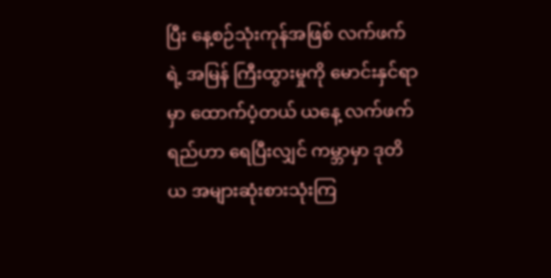ပြီး နေ့စဉ်သုံးကုန်အဖြစ် လက်ဖက်ရဲ့ အမြန် ကြီးထွားမှုကို မောင်းနှင်ရာမှာ ထောက်ပံ့တယ် ယနေ့ လက်ဖက်ရည်ဟာ ရေပြီးလျှင် ကမ္ဘာမှာ ဒုတိယ အများဆုံးစားသုံးကြ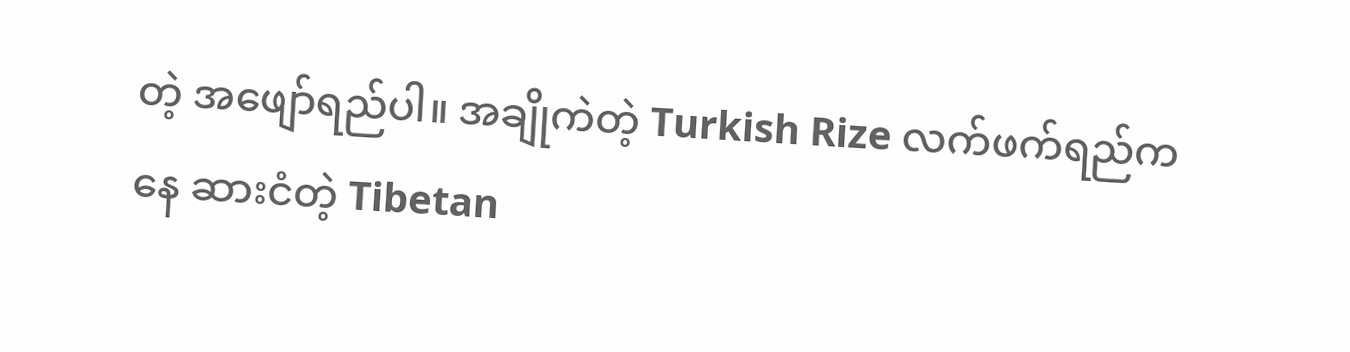တဲ့ အဖျော်ရည်ပါ။ အချိုကဲတဲ့ Turkish Rize လက်ဖက်ရည်ကနေ ဆားငံတဲ့ Tibetan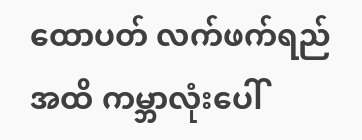ထောပတ် လက်ဖက်ရည်အထိ ကမ္ဘာလုံးပေါ်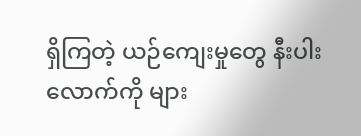ရှိကြတဲ့ ယဉ်ကျေးမှုတွေ နီးပါးလောက်ကို များ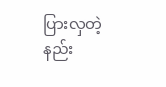ပြားလှတဲ့ နည်း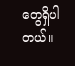တွေရှိပါတယ်။